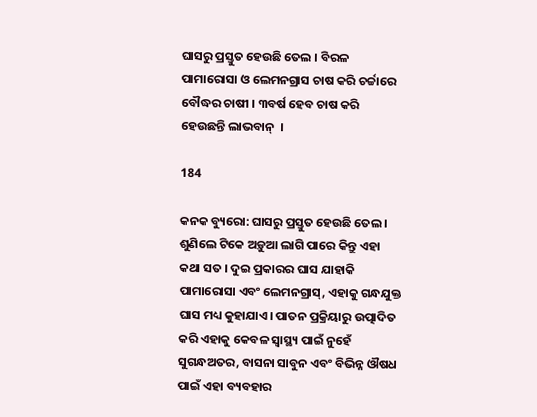ଘାସରୁ ପ୍ରସ୍ତୁତ ହେଉଛି ତେଲ । ବିରଳ ପାମାରୋସା ଓ ଲେମନଗ୍ରାସ ଚାଷ କରି ଚର୍ଚ୍ଚାରେ ବୌଦ୍ଧର ଚାଷୀ । ୩ବର୍ଷ ହେବ ଚାଷ କରି ହେଉଛନ୍ତି ଲାଭବାନ୍  ।

184

କନକ ବ୍ୟୁରୋ: ଘାସରୁ ପ୍ରସ୍ତୁତ ହେଉଛି ତେଲ । ଶୁଣିଲେ ଟିକେ ଅଡ଼ୁଆ ଲାଗି ପାରେ କିନ୍ତୁ ଏହା କଥା ସତ । ଦୁଇ ପ୍ରକାରର ଘାସ ଯାହାକି ପାମାରୋସା ଏବଂ ଲେମନଗ୍ରାସ୍, ଏହାକୁ ଗନ୍ଧଯୁକ୍ତ ଘାସ ମଧ୍ୟ କୁହାଯାଏ। ପାତନ ପ୍ରକ୍ରିୟାରୁ ଉତ୍ପାଦିତ କରି ଏହାକୁ କେବଳ ସ୍ୱାସ୍ଥ୍ୟ ପାଇଁ ନୁହେଁ ସୁଗନ୍ଧଅତର, ବାସନା ସାବୁନ ଏବଂ ବିଭିନ୍ନ ଔଷଧ ପାଇଁ ଏହା ବ୍ୟବହାର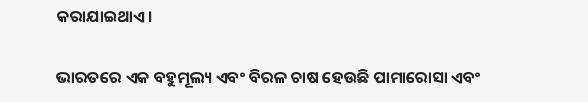କରାଯାଇଥାଏ।

ଭାରତରେ ଏକ ବହୁମୂଲ୍ୟ ଏବଂ ବିରଳ ଚାଷ ହେଉଛି ପାମାରୋସା ଏବଂ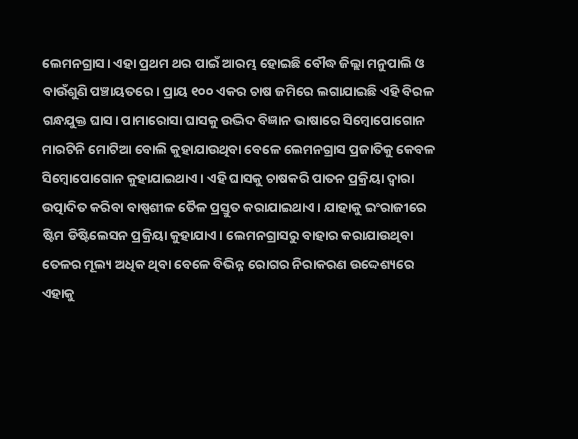ଲେମନଗ୍ରାସ। ଏହା ପ୍ରଥମ ଥର ପାଇଁ ଆରମ୍ଭ ହୋଇଛି ବୌଦ୍ଧ ଜିଲ୍ଲା ମନୁପାଲି ଓ ବାଉଁଶୁଣି ପଞ୍ଚାୟତରେ। ପ୍ରାୟ ୧୦୦ ଏକର ଚାଷ ଜମିରେ ଲଗାଯାଇଛି ଏହି ବିରଳ ଗନ୍ଧଯୁକ୍ତ ଘାସ। ପାମାରୋସା ଘାସକୁ ଉଦ୍ଭିଦ ବିଜ୍ଞାନ ଭାଷାରେ ସିମ୍ବୋପୋଗୋନ ମାରଟିନି ମୋଟିଆ ବୋଲି କୁହାଯାଉଥିବା ବେଳେ ଲେମନଗ୍ରାସ ପ୍ରଜାତିକୁ କେବଳ ସିମ୍ବୋପୋଗୋନ କୁହାଯାଇଥାଏ। ଏହି ଘାସକୁ ଚାଷକରି ପାତନ ପ୍ରକ୍ରିୟା ଦ୍ୱାରା ଉତ୍ପାଦିତ କରିବା ବାଷ୍ପଶୀଳ ତୈଳ ପ୍ରସ୍ତୁତ କରାଯାଇଥାଏ। ଯାହାକୁ ଇଂରାଜୀରେ ଷ୍ଟିମ ଡିଷ୍ଟିଲେସନ ପ୍ରକ୍ରିୟା କୁହାଯାଏ। ଲେମନଗ୍ରାସରୁ ବାହାର କରାଯାଉଥିବା ତେଳର ମୂଲ୍ୟ ଅଧିକ ଥିବା ବେଳେ ବିଭିନ୍ନ ରୋଗର ନିରାକରଣ ଉଦ୍ଦେଶ୍ୟରେ ଏହାକୁ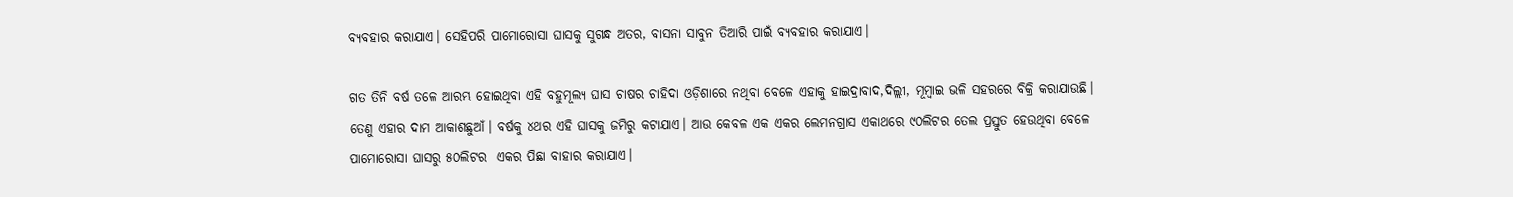ବ୍ୟବହାର କରାଯାଏ। ସେହିପରି ପାମୋରୋସା ଘାସକୁ ସୁଗନ୍ଧ ଅତର, ବାସନା ସାବୁନ ତିଆରି ପାଇଁ ବ୍ୟବହାର କରାଯାଏ।

ଗତ ତିନି ବର୍ଷ ତଳେ ଆରମ୍ଭ ହୋଇଥିବା ଏହି ବହୁମୂଲ୍ୟ ଘାସ ଚାଷର ଚାହିଦା ଓଡ଼ିଶାରେ ନଥିବା ବେଳେ ଏହାକୁ ହାଇଦ୍ରାବାଦ,ଦିଲ୍ଲୀ, ମୂମ୍ବାଇ ଭଳି ସହରରେ ବିକ୍ରି କରାଯାଉଛି। ତେଣୁ ଏହାର ଦାମ ଆକାଶଛୁଆଁ। ବର୍ଷକୁ ୪ଥର ଏହି ଘାସକୁ ଜମିରୁ କଟାଯାଏ। ଆଉ କେବଳ ଏକ ଏକର ଲେମନଗ୍ରାସ ଏକାଥରେ ୯୦ଲିଟର ତେଲ ପ୍ରସ୍ତୁତ ହେଉଥିବା ବେଳେ ପାମୋରୋସା ଘାସରୁ ୫୦ଲିଟର  ଏକର ପିଛା ବାହାର କରାଯାଏ।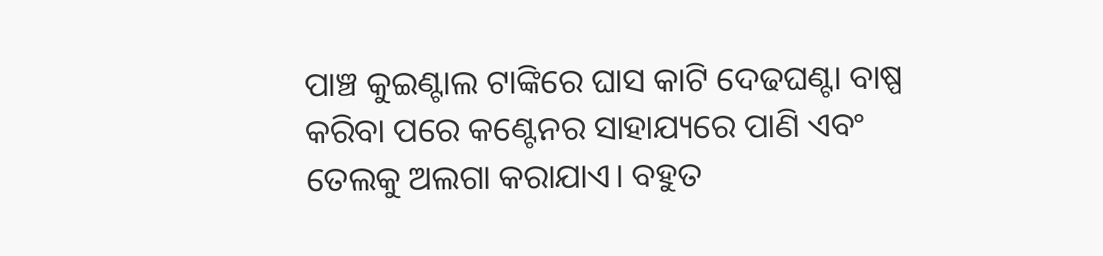ପାଞ୍ଚ କୁଇଣ୍ଟାଲ ଟାଙ୍କିରେ ଘାସ କାଟି ଦେଢଘଣ୍ଟା ବାଷ୍ପ କରିବା ପରେ କଣ୍ଟେନର ସାହାଯ୍ୟରେ ପାଣି ଏବଂ ତେଲକୁ ଅଲଗା କରାଯାଏ। ବହୁତ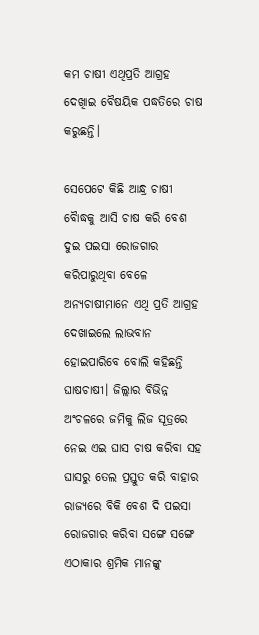କମ ଚାଷୀ ଏଥିପ୍ରତି ଆଗ୍ରହ ଦେଖିାଇ ବୈଷୟିକ ପଦ୍ଧତିରେ ଚାଷ କରୁଛନ୍ତି।

ସେପେଟେ କିଛି ଆନ୍ଧ୍ର ଚାଷୀ ବୋୖଦ୍ଧକୁ ଆସି ଚାଷ କରି ବେଶ ଦୁଇ ପଇସା ରୋଜଗାର କରିପାରୁଥିବା ବେଳେ ଅନ୍ୟଚାଷୀମାନେ ଏଥି ପ୍ରତି ଆଗ୍ରହ ଦେଖାଇଲେ ଲାଭବାନ ହୋଇପାରିବେ ବୋଲି କହିଛନ୍ତି ଘାଷଚାଷୀ। ଜିଲ୍ଲାର ବିଭିନ୍ନ ଅଂଚଳରେ ଜମିକୁ ଲିଜ ସୂତ୍ରରେ ନେଇ ଏଇ ଘାସ ଚାଷ କରିବା ସହ ଘାସରୁ ତେଲ ପ୍ରସ୍ତୁତ କରି ବାହାର ରାଜ୍ୟରେ ବିକି ବେଶ ଦି ପଇସା ରୋଜଗାର କରିବା ସଙ୍ଗେ ସଙ୍ଗେ ଏଠାକାର ଶ୍ରମିକ ମାନଙ୍କୁ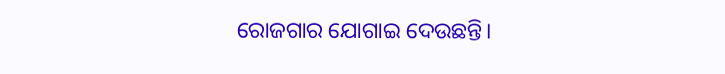ରୋଜଗାର ଯୋଗାଇ ଦେଉଛନ୍ତି।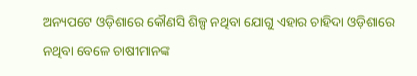ଅନ୍ୟପଟେ ଓଡ଼ିଶାରେ କୌଣସି ଶିଳ୍ପ ନଥିବା ଯୋଗୁ ଏହାର ଚାହିଦା ଓଡ଼ିଶାରେ ନଥିବା ବେଳେ ଚାଷୀମାନଙ୍କ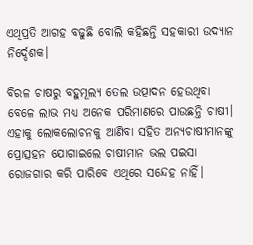ଏଥିପ୍ରତି ଆଗହ ବଢୁଛି ବୋଲି କହିଛନ୍ତି ସହକାରୀ ଉଦ୍ୟାନ ନିର୍ଦ୍ଦେଶକ।

ବିରଳ ଚାଷରୁ ବହୁମୂଲ୍ୟ ତେଲ ଉତ୍ପାଦନ ହେଉଥିବା ବେଳେ ଲାଭ ମଧ୍ୟ ଅନେକ ପରିମାଣରେ ପାଉଛନ୍ତି ଚାଷୀ। ଏହାକୁ ଲୋକଲୋଚନକୁ ଆଣିବା ସହିତ ଅନ୍ୟଚାଷୀମାନଙ୍କୁ ପ୍ରୋତ୍ସହନ ଯୋଗାଇଲେ ଚାଷୀମାନ ଭଲ ପଇସା ରୋଜଗାର କରି ପାରିବେ ଏଥିରେ ସନ୍ଦେହ ନାହିଁ।